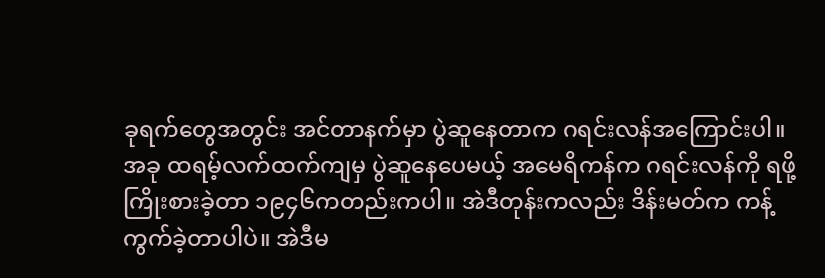ခုရက်တွေအတွင်း အင်တာနက်မှာ ပွဲဆူနေတာက ဂရင်းလန်အကြောင်းပါ။ အခု ထရမ့်လက်ထက်ကျမှ ပွဲဆူနေပေမယ့် အမေရိကန်က ဂရင်းလန်ကို ရဖို့ ကြိုးစားခဲ့တာ ၁၉၄၆ကတည်းကပါ။ အဲဒီတုန်းကလည်း ဒိန်းမတ်က ကန့်ကွက်ခဲ့တာပါပဲ။ အဲဒီမ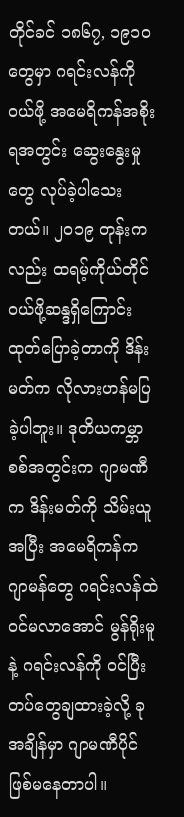တိုင်ခင် ၁၈၆၇, ၁၉၁၀တွေမှာ ဂရင်းလန်ကို ဝယ်ဖို့ အမေရိကန်အစိုးရအတွင်း ဆွေးနွေးမှုတွေ လုပ်ခဲ့ပါသေးတယ်။ ၂၀၁၉ တုန်းကလည်း ထရမ့်ကိုယ်တိုင် ဝယ်ဖို့ဆန္ဒရှိကြောင်း ထုတ်ပြောခဲ့တာကို ဒိန်းမတ်က လိုလားဟန်မပြခဲ့ပါဘူး။ ဒုတိယကမ္ဘာစစ်အတွင်းက ဂျာမဏီက ဒိန်းမတ်ကို သိမ်းယူအပြီး အမေရိကန်က ဂျာမန်တွေ ဂရင်းလန်ထဲ ဝင်မလာအောင် မွန်ရိုးမူနဲ့ ဂရင်းလန်ကို ဝင်ပြီး တပ်တွေချထားခဲ့လို့ ခုအချိန်မှာ ဂျာမဏီပိုင် ဖြစ်မနေတာပါ။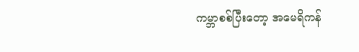ကမ္ဘာစစ်ပြီးတော့ အမေရိကန်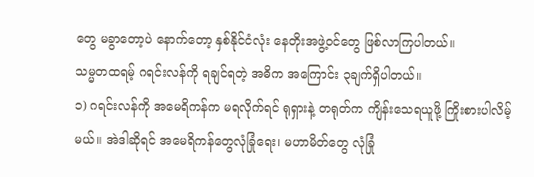တွေ မခွာတော့ပဲ နောက်တော့ နှစ်နိုင်ငံလုံး နေတိုးအဖွဲ့ဝင်တွေ ဖြစ်လာကြပါတယ်။
သမ္မတထရမ့် ဂရင်းလန်ကို ရချင်ရတဲ့ အဓိက အကြောင်း ၃ချက်ရှိပါတယ်။
၁) ဂရင်းလန်ကို အမေရိကန်က မရလိုက်ရင် ရုရှားနဲ့ တရုတ်က ကျိန်းသေရယူဖို့ ကြိုးစားပါလိမ့်မယ်။ အဲဒါဆိုရင် အမေရိကန်တွေလုံခြုံရေး၊ မဟာမိတ်တွေ လုံခြုံ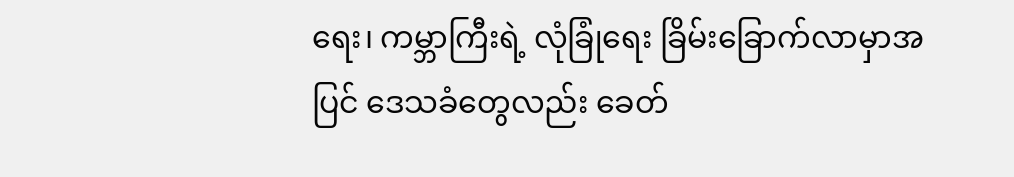ရေး၊ ကမ္ဘာကြီးရဲ့ လုံခြုံရေး ခြိမ်းခြောက်လာမှာအပြင် ဒေသခံတွေလည်း ခေတ်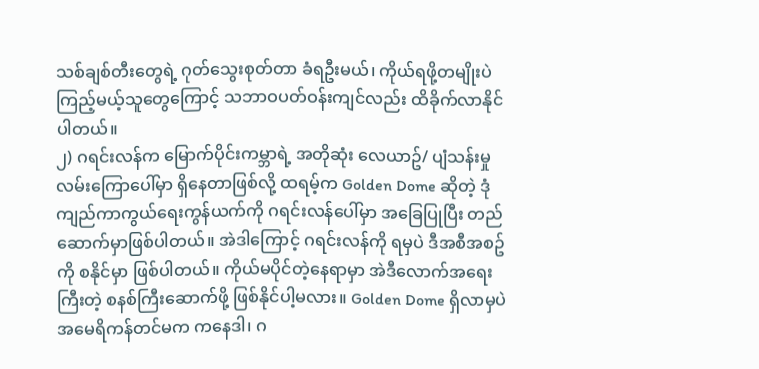သစ်ချစ်တီးတွေရဲ့ ဂုတ်သွေးစုတ်တာ ခံရဦးမယ်၊ ကိုယ်ရဖို့တမျိုးပဲ ကြည့်မယ့်သူတွေကြောင့် သဘာဝပတ်ဝန်းကျင်လည်း ထိခိုက်လာနိုင်ပါတယ်။
၂) ဂရင်းလန်က မြောက်ပိုင်းကမ္ဘာရဲ့ အတိုဆုံး လေယာဥ်/ ပျံသန်းမှုလမ်းကြောပေါ်မှာ ရှိနေတာဖြစ်လို့ ထရမ့်က Golden Dome ဆိုတဲ့ ဒုံကျည်ကာကွယ်ရေးကွန်ယက်ကို ဂရင်းလန်ပေါ်မှာ အခြေပြုပြီး တည်ဆောက်မှာဖြစ်ပါတယ်။ အဲဒါကြောင့် ဂရင်းလန်ကို ရမှပဲ ဒီအစီအစဥ်ကို စနိုင်မှာ ဖြစ်ပါတယ်။ ကိုယ်မပိုင်တဲ့နေရာမှာ အဲဒီလောက်အရေးကြီးတဲ့ စနစ်ကြီးဆောက်ဖို့ ဖြစ်နိုင်ပါ့မလား။ Golden Dome ရှိလာမှပဲ အမေရိကန်တင်မက ကနေဒါ၊ ဂ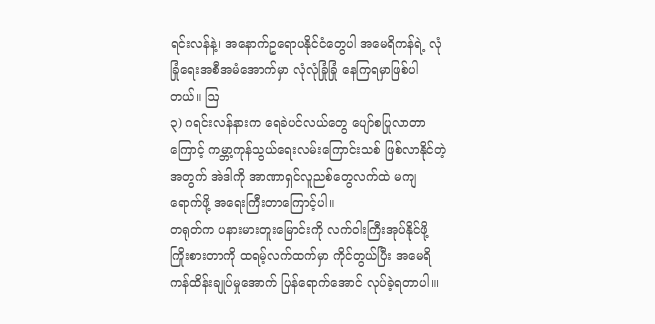ရင်းလန်နဲ့၊ အနောက်ဥရောပနိုင်ငံတွေပါ အမေရိကန်ရဲ့ လုံခြုံရေးအစီအမံအောက်မှာ လုံလုံခြုံခြုံ နေကြရမှာဖြစ်ပါတယ်။ ဩ
၃) ဂရင်းလန်နားက ရေခဲပင်လယ်တွေ ပျော်စပြုလာတာကြောင့် ကမ္ဘာ့ကုန်သွယ်ရေးလမ်းကြောင်းသစ် ဖြစ်လာနိုင်တဲ့အတွက် အဲဒါကို အာဏာရှင်လူညစ်တွေလက်ထဲ မကျရောက်ဖို့ အရေးကြီးတာကြောင့်ပါ။
တရုတ်က ပနားမားတူးမြောင်းကို လက်ဝါးကြီးအုပ်နိုင်ဖို့ ကြိုးစားတာကို ထရမ့်လက်ထက်မှာ ကိုင်တွယ်ပြီး အမေရိကန်ထိန်းချုပ်မှုအောက် ပြန်ရောက်အောင် လုပ်ခဲ့ရတာပါ။၊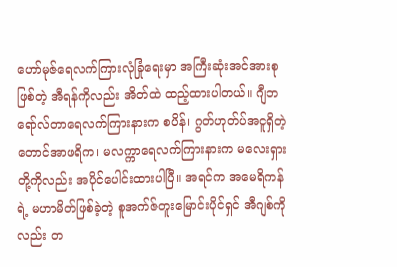ဟော်မုဇ်ရေလက်ကြားလုံခြုံရေးမှာ အကြီးဆုံးအင်အားစုဖြစ်တဲ့ အီရန်ကိုလည်း အိတ်ထဲ ထည့်ထားပါတယ်။ ဂျီဘရော်လ်တာရေလက်ကြားနားက စပိန်၊ ဂွတ်ဟုတ်ပ်အငူရှိတဲ့ တောင်အာဖရိက၊ မလက္ကာရေလက်ကြားနားက မလေးရှားတို့ကိုလည်း အပိုင်ပေါင်းထားပါပြီ။ အရင်က အမေရိကန်ရဲ့ မဟာမိတ်ဖြစ်ခဲ့တဲ့ စူအက်ဇ်တူးမြောင်းပိုင်ရှင် အီဂျစ်ကိုလည်း တ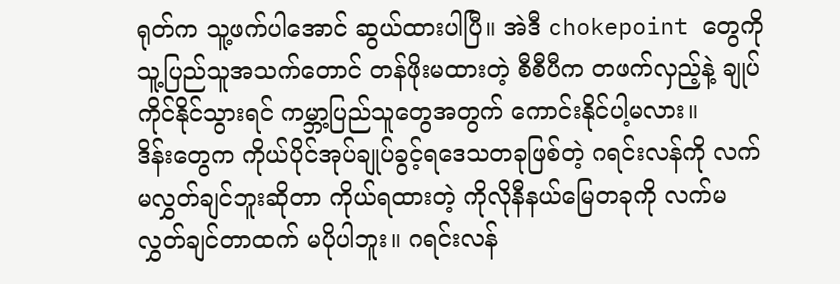ရုတ်က သူ့ဖက်ပါအောင် ဆွယ်ထားပါပြီ။ အဲဒီ chokepoint တွေကို သူ့ပြည်သူအသက်တောင် တန်ဖိုးမထားတဲ့ စီစီပီက တဖက်လှည့်နဲ့ ချုပ်ကိုင်နိုင်သွားရင် ကမ္ဘာ့ပြည်သူတွေအတွက် ကောင်းနိုင်ပါ့မလား။
ဒိန်းတွေက ကိုယ်ပိုင်အုပ်ချုပ်ခွင့်ရဒေသတခုဖြစ်တဲ့ ဂရင်းလန်ကို လက်မလွှတ်ချင်ဘူးဆိုတာ ကိုယ်ရထားတဲ့ ကိုလိုနီနယ်မြေတခုကို လက်မလွှတ်ချင်တာထက် မပိုပါဘူး။ ဂရင်းလန်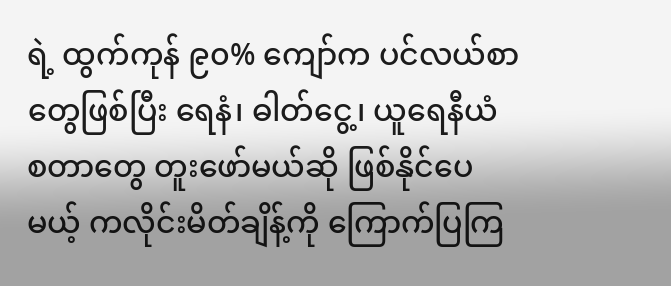ရဲ့ ထွက်ကုန် ၉၀% ကျော်က ပင်လယ်စာတွေဖြစ်ပြီး ရေနံ၊ ဓါတ်ငွေ့၊ ယူရေနီယံ စတာတွေ တူးဖော်မယ်ဆို ဖြစ်နိုင်ပေမယ့် ကလိုင်းမိတ်ချိန့်ကို ကြောက်ပြကြ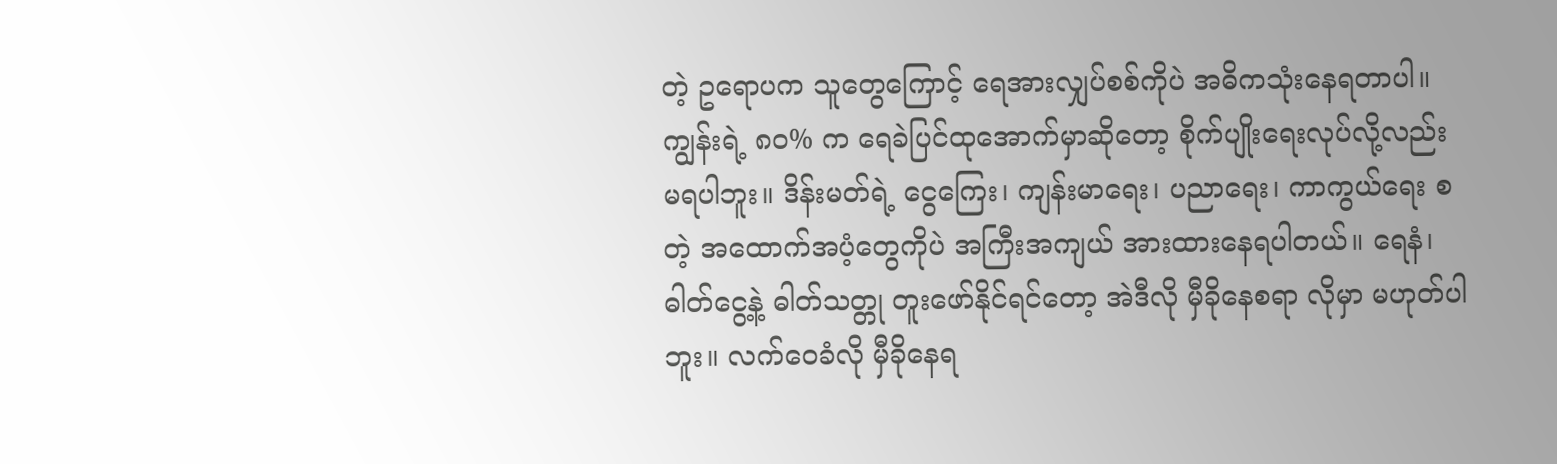တဲ့ ဥရောပက သူတွေကြောင့် ရေအားလျှပ်စစ်ကိုပဲ အဓိကသုံးနေရတာပါ။ ကျွန်းရဲ့ ၈၀% က ရေခဲပြင်ထုအောက်မှာဆိုတော့ စိုက်ပျိုးရေးလုပ်လို့လည်း မရပါဘူး။ ဒိန်းမတ်ရဲ့ ငွေကြေး၊ ကျန်းမာရေး၊ ပညာရေး၊ ကာကွယ်ရေး စတဲ့ အထောက်အပံ့တွေကိုပဲ အကြီးအကျယ် အားထားနေရပါတယ်။ ရေနံ၊ ဓါတ်ငွေ့နဲ့ ဓါတ်သတ္တု တူးဖော်နိုင်ရင်တော့ အဲဒီလို မှီခိုနေစရာ လိုမှာ မဟုတ်ပါဘူး။ လက်ဝေခံလို မှီခိုနေရ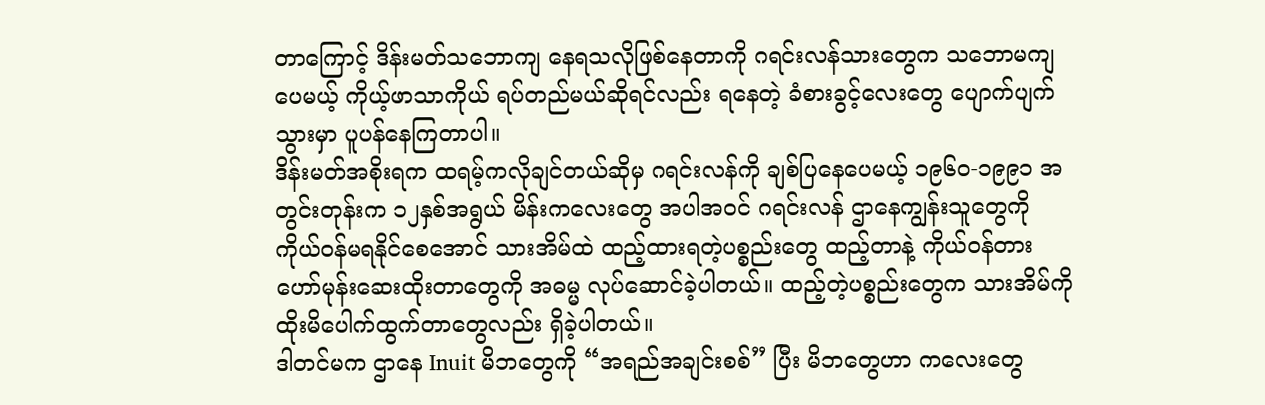တာကြောင့် ဒိန်းမတ်သဘောကျ နေရသလိုဖြစ်နေတာကို ဂရင်းလန်သားတွေက သဘောမကျပေမယ့် ကိုယ့်ဖာသာကိုယ် ရပ်တည်မယ်ဆိုရင်လည်း ရနေတဲ့ ခံစားခွင့်လေးတွေ ပျောက်ပျက်သွားမှာ ပူပန်နေကြတာပါ။
ဒိန်းမတ်အစိုးရက ထရမ့်ကလိုချင်တယ်ဆိုမှ ဂရင်းလန်ကို ချစ်ပြနေပေမယ့် ၁၉၆၀-၁၉၉၁ အတွင်းတုန်းက ၁၂နှစ်အရွယ် မိန်းကလေးတွေ အပါအဝင် ဂရင်းလန် ဌာနေကျွန်းသူတွေကို ကိုယ်ဝန်မရနိုင်စေအောင် သားအိမ်ထဲ ထည့်ထားရတဲ့ပစ္စည်းတွေ ထည့်တာနဲ့ ကိုယ်ဝန်တား ဟော်မုန်းဆေးထိုးတာတွေကို အဓမ္မ လုပ်ဆောင်ခဲ့ပါတယ်။ ထည့်တဲ့ပစ္စည်းတွေက သားအိမ်ကို ထိုးမိပေါက်ထွက်တာတွေလည်း ရှိခဲ့ပါတယ်။
ဒါတင်မက ဌာနေ Inuit မိဘတွေကို “အရည်အချင်းစစ်” ပြီး မိဘတွေဟာ ကလေးတွေ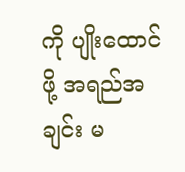ကို ပျိုးထောင်ဖို့ အရည်အချင်း မ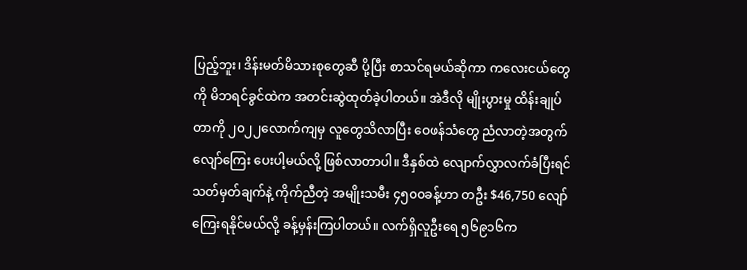ပြည့်ဘူး၊ ဒိန်းမတ်မိသားစုတွေဆီ ပို့ပြီး စာသင်ရမယ်ဆိုကာ ကလေးငယ်တွေကို မိဘရင်ခွင်ထဲက အတင်းဆွဲထုတ်ခဲ့ပါတယ်။ အဲဒီလို မျိုးပွားမှု ထိန်းချုပ်တာကို ၂၀၂၂လောက်ကျမှ လူတွေသိလာပြီး ဝေဖန်သံတွေ ညံလာတဲ့အတွက် လျော်ကြေး ပေးပါ့မယ်လို့ ဖြစ်လာတာပါ။ ဒီနှစ်ထဲ လျောက်လွှာလက်ခံပြီးရင် သတ်မှတ်ချက်နဲ့ ကိုက်ညီတဲ့ အမျိုးသမီး ၄၅၀၀ခန့်ဟာ တဦး $46,750 လျော်ကြေးရနိုင်မယ်လို့ ခန့်မှန်းကြပါတယ်။ လက်ရှိလူဦးရေ ၅၆၉၁၆က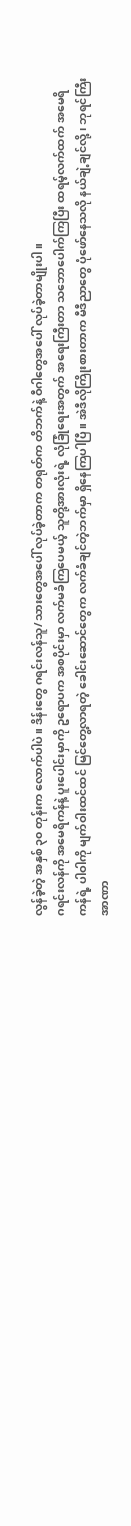လွန်ခဲ့တဲ့ အနှစ် ၃၀ တုန်းက လောက်ပါပဲ။ ဒိန်းတွေ ဂရင်းလန်သူ/သားတွေအပေါ် လုပ်ခဲ့တာက တရုတ်က တိဘက်နဲ့ ဝီဂါတွေအပေါ် လုပ်ခဲ့တာမျိုးပါ။
ဂရင်းလန်ကို အမေရိကန်နဲ့ ပူးပေါင်းမှာကို ဥရောပက အစပိုင်းမှာ လက်မခံကြပေမယ့် သူတို့အားလုံးရဲ့ လုံခြုံရေးအတွက် အရေးကြီးတာ သဘောပေါက်ကြပြီး ထရမ့်လက်ထက် အမေရိကန်ရဲ့ ပါဝါကို မျက်ဝါးထင်ထင် မြင်တွေ့လာရတဲ့ ခေါင်းဆောင်တွေက လက်ခံချင်တဲ့ဘက်မှာ ရှိနေကြပါပြီ။ အဲဒီလိုကြိုးစားတာက မီဒီညာတွေ ပုံဖော်နေသလို နယ်ချဲ့ချင်လို့၊ ဘုရင်ကြီး အာဏာ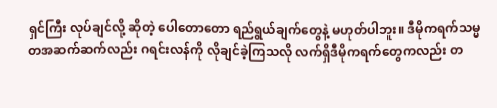ရှင်ကြီး လုပ်ချင်လို့ ဆိုတဲ့ ပေါတောတော ရည်ရွယ်ချက်တွေနဲ့ မဟုတ်ပါဘူး။ ဒီမိုကရက်သမ္မတအဆက်ဆက်လည်း ဂရင်းလန်ကို လိုချင်ခဲ့ကြသလို လက်ရှိဒီမိုကရက်တွေကလည်း တ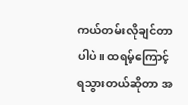ကယ်တမ်းလိုချင်တာပါပဲ။ ထရမ့်ကြောင့် ရသွားတယ်ဆိုတာ အ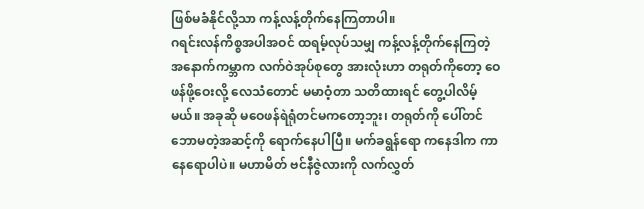ဖြစ်မခံနိုင်လို့သာ ကန့်လန့်တိုက်နေကြတာပါ။
ဂရင်းလန်ကိစ္စအပါအဝင် ထရမ့်လုပ်သမျှ ကန့်လန့်တိုက်နေကြတဲ့ အနောက်ကမ္ဘာက လက်ဝဲအုပ်စုတွေ အားလုံးဟာ တရုတ်ကိုတော့ ဝေဖန်ဖို့ဝေးလို့ လေသံတောင် မမာဝံ့တာ သတိထားရင် တွေ့ပါလိမ့်မယ်။ အခုဆို မဝေဖန်ရဲရုံတင်မကတော့ဘူး၊ တရုတ်ကို ပေါ်တင်ဘောမတဲ့အဆင့်ကို ရောက်နေပါပြီ။ မက်ခရွန်ရော ကနေဒါက ကာနေရောပါပဲ။ မဟာမိတ် ဗင်နီဇွဲလားကို လက်လွှတ်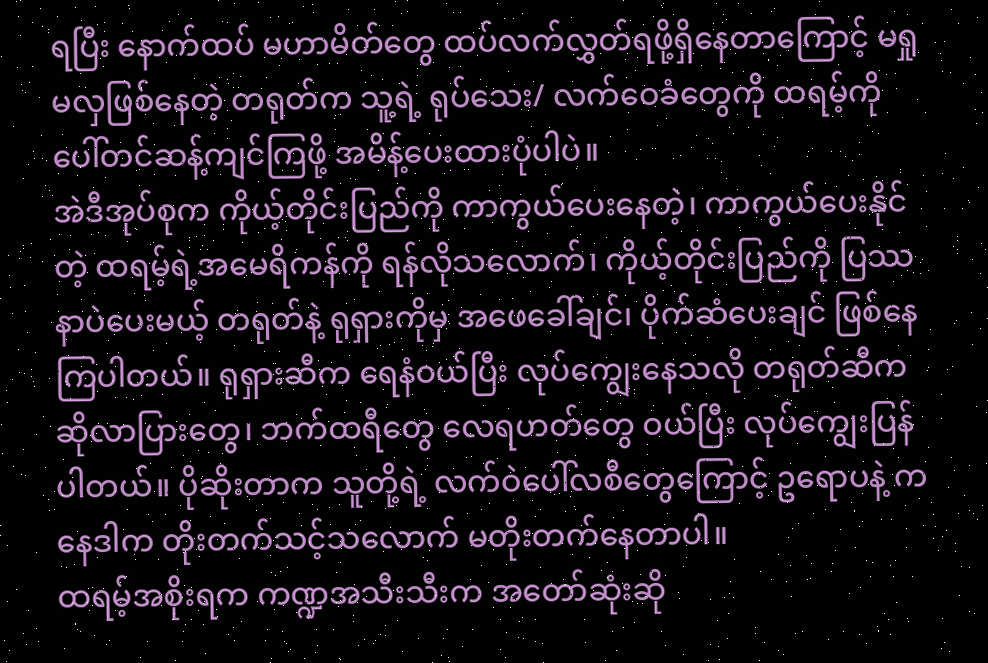ရပြီး နောက်ထပ် မဟာမိတ်တွေ ထပ်လက်လွှတ်ရဖို့ရှိနေတာကြောင့် မရှုမလှဖြစ်နေတဲ့ တရုတ်က သူ့ရဲ့ ရုပ်သေး/ လက်ဝေခံတွေကို ထရမ့်ကို ပေါ်တင်ဆန့်ကျင်ကြဖို့ အမိန့်ပေးထားပုံပါပဲ။
အဲဒီအုပ်စုက ကိုယ့်တိုင်းပြည်ကို ကာကွယ်ပေးနေတဲ့၊ ကာကွယ်ပေးနိုင်တဲ့ ထရမ့်ရဲ့အမေရိကန်ကို ရန်လိုသလောက်၊ ကိုယ့်တိုင်းပြည်ကို ပြဿနာပဲပေးမယ့် တရုတ်နဲ့ ရုရှားကိုမှ အဖေခေါ်ချင်၊ ပိုက်ဆံပေးချင် ဖြစ်နေကြပါတယ်။ ရုရှားဆီက ရေနံဝယ်ပြီး လုပ်ကျွေးနေသလို တရုတ်ဆီက ဆိုလာပြားတွေ၊ ဘက်ထရီတွေ လေရဟတ်တွေ ဝယ်ပြီး လုပ်ကျွေးပြန်ပါတယ်။ ပိုဆိုးတာက သူတို့ရဲ့ လက်ဝဲပေါ်လစီတွေကြောင့် ဥရောပနဲ့ ကနေဒါက တိုးတက်သင့်သလောက် မတိုးတက်နေတာပါ။
ထရမ့်အစိုးရက ကဏ္ဍအသီးသီးက အတော်ဆုံးဆို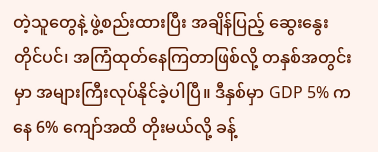တဲ့သူတွေနဲ့ ဖွဲ့စည်းထားပြီး အချိန်ပြည့် ဆွေးနွေး တိုင်ပင်၊ အကြံထုတ်နေကြတာဖြစ်လို့ တနှစ်အတွင်းမှာ အများကြီးလုပ်နိုင်ခဲ့ပါပြီ။ ဒီနှစ်မှာ GDP 5% ကနေ 6% ကျော်အထိ တိုးမယ်လို့ ခန့်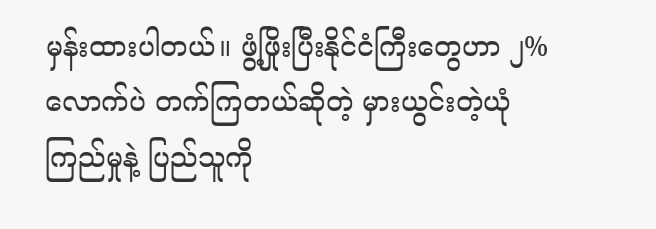မှန်းထားပါတယ်။ ဖွံ့ဖြိုးပြီးနိုင်ငံကြီးတွေဟာ ၂% လောက်ပဲ တက်ကြတယ်ဆိုတဲ့ မှားယွင်းတဲ့ယုံကြည်မှုနဲ့ ပြည်သူကို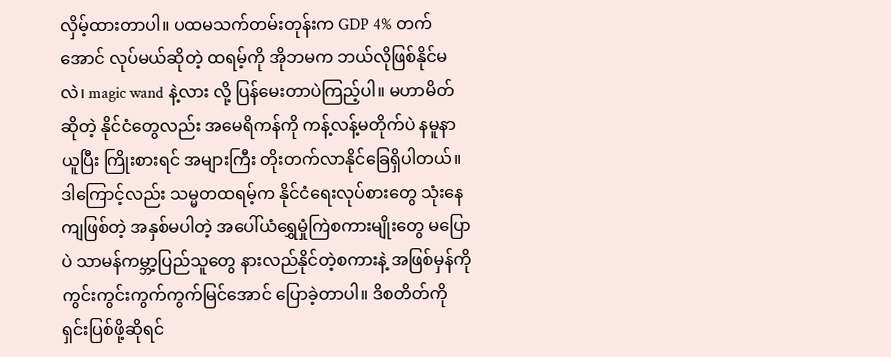လှိမ့်ထားတာပါ။ ပထမသက်တမ်းတုန်းက GDP 4% တက်အောင် လုပ်မယ်ဆိုတဲ့ ထရမ့်ကို အိုဘမက ဘယ်လိုဖြစ်နိုင်မလဲ၊ magic wand နဲ့လား လို့ ပြန်မေးတာပဲကြည့်ပါ။ မဟာမိတ်ဆိုတဲ့ နိုင်ငံတွေလည်း အမေရိကန်ကို ကန့်လန့်မတိုက်ပဲ နမူနာယူပြီး ကြိုးစားရင် အများကြီး တိုးတက်လာနိုင်ခြေရှိပါတယ်။ ဒါကြောင့်လည်း သမ္မတထရမ့်က နိုင်ငံရေးလုပ်စားတွေ သုံးနေကျဖြစ်တဲ့ အနှစ်မပါတဲ့ အပေါ်ယံရွှေမှုံကြဲစကားမျိုးတွေ မပြောပဲ သာမန်ကမ္ဘာ့ပြည်သူတွေ နားလည်နိုင်တဲ့စကားနဲ့ အဖြစ်မှန်ကို ကွင်းကွင်းကွက်ကွက်မြင်အောင် ပြောခဲ့တာပါ။ ဒိစတိတ်ကို ရှင်းပြစ်ဖို့ဆိုရင်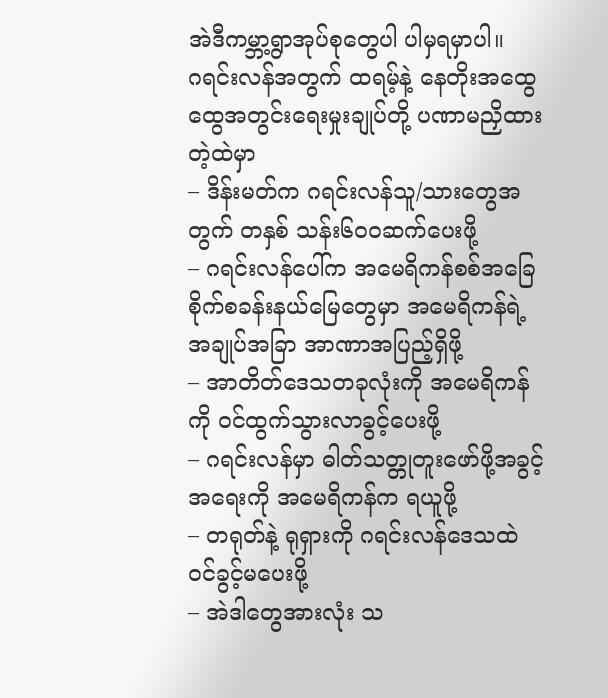အဲဒီကမ္ဘာ့ရွာအုပ်စုတွေပါ ပါမှရမှာပါ။
ဂရင်းလန်အတွက် ထရမ့်နဲ့ နေတိုးအထွေထွေအတွင်းရေးမှုးချုပ်တို့ ပဏာမညှိထားတဲ့ထဲမှာ
– ဒိန်းမတ်က ဂရင်းလန်သူ/သားတွေအတွက် တနှစ် သန်း၆၀၀ဆက်ပေးဖို့
– ဂရင်းလန်ပေါ်က အမေရိကန်စစ်အခြေစိုက်စခန်းနယ်မြေတွေမှာ အမေရိကန်ရဲ့ အချုပ်အခြာ အာဏာအပြည့်ရှိဖို့
– အာတိတ်ဒေသတခုလုံးကို အမေရိကန်ကို ဝင်ထွက်သွားလာခွင့်ပေးဖို့
– ဂရင်းလန်မှာ ဓါတ်သတ္တုတူးဖော်ဖို့အခွင့်အရေးကို အမေရိကန်က ရယူဖို့
– တရုတ်နဲ့ ရုရှားကို ဂရင်းလန်ဒေသထဲ ဝင်ခွင့်မပေးဖို့
– အဲဒါတွေအားလုံး သ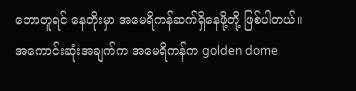ဘောတူရင် နေတိုးမှာ အမေရိကန်ဆက်ရှိနေဖို့တို့ ဖြစ်ပါတယ်။
အကောင်းဆုံးအချက်က အမေရိကန်က golden dome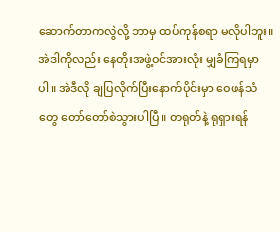ဆောက်တာကလွဲလို့ ဘာမှ ထပ်ကုန်စရာ မလိုပါဘူး။ အဲဒါကိုလည်း နေတိုးအဖွဲ့ဝင်အားလုံး မျှခံကြရမှာပါ။ အဲဒီလို ချပြလိုက်ပြီးနောက်ပိုင်းမှာ ဝေဖန်သံတွေ တော်တော်စဲသွားပါပြီ။ တရုတ်နဲ့ ရုရှားရန်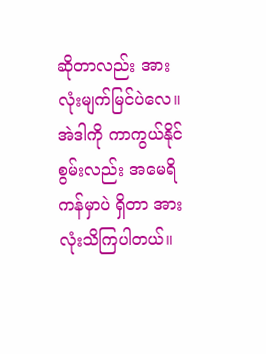ဆိုတာလည်း အားလုံးမျက်မြင်ပဲလေ။ အဲဒါကို ကာကွယ်နိုင်စွမ်းလည်း အမေရိကန်မှာပဲ ရှိတာ အားလုံးသိကြပါတယ်။